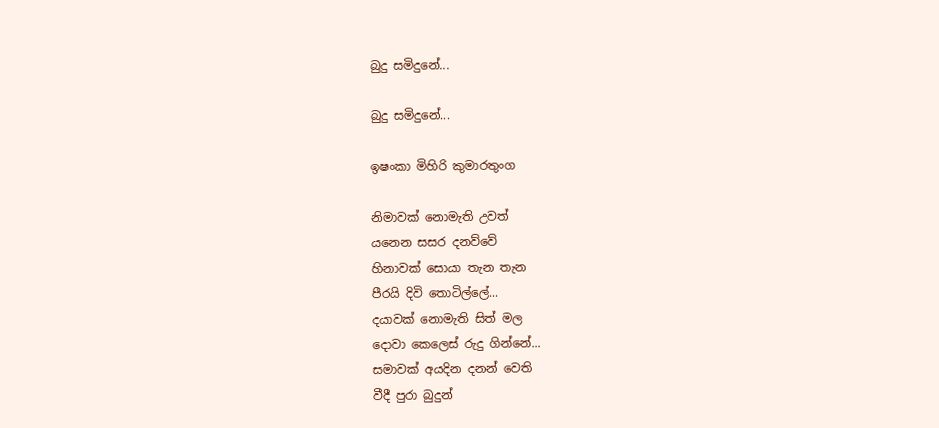බුදු සමිදුනේ...

බුදු සමිදුනේ...

ඉෂංකා මිහිරි කුමාරතුංග

නිමාවක් නොමැති උවත්
යනෙන සසර දනව්වේ
හිනාවක් සොයා තැන තැන
පීරයි දිවි තොටිල්ලේ...
දයාවක් නොමැති සිත් මල
දොවා කෙලෙස් රුදු ගින්නේ...
සමාවක් අයදින දනන් වෙති
වීදී පුරා බුදුන්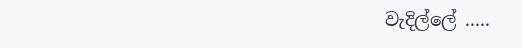වැදිල්ලේ .....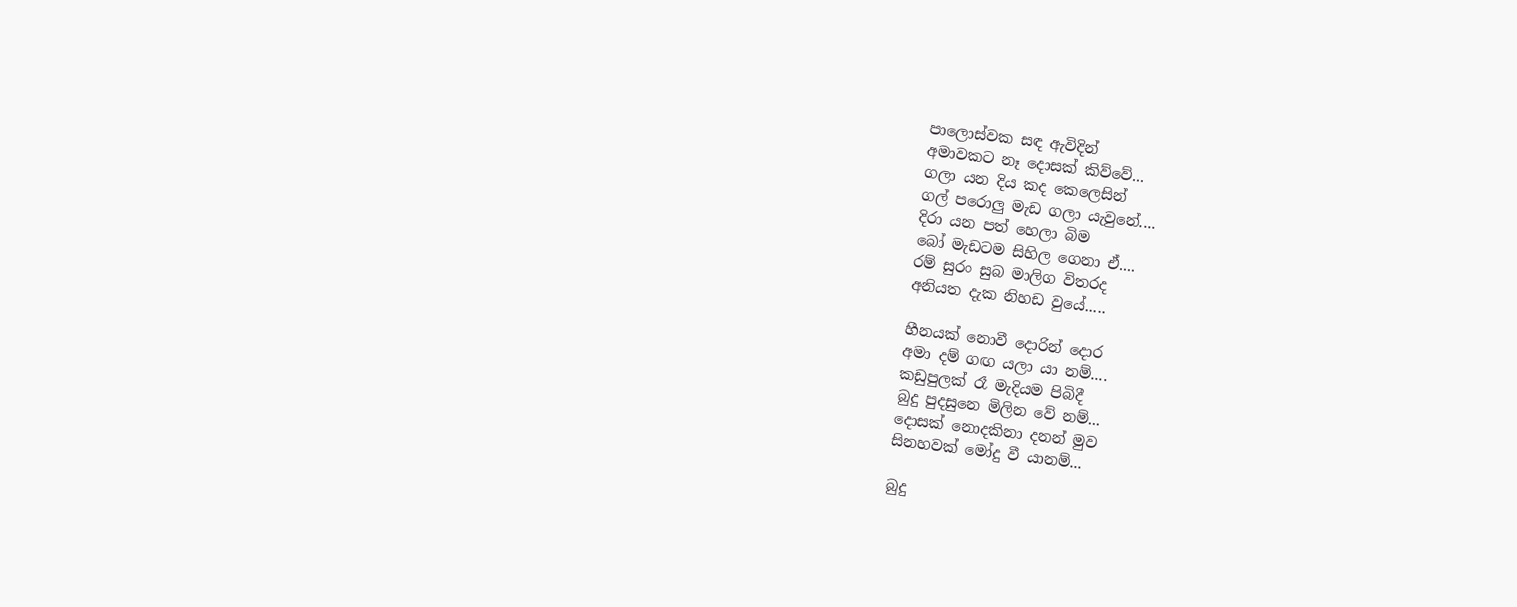පාලොස්වක සඳ ඇවිදින්
අමාවකට නෑ දොසක් කිව්වේ...
ගලා යන දිය කද කෙලෙසින්
ගල් පරොලු මැඩ ගලා යැවුනේ....
දිරා යන පත් හෙලා බිම
බෝ මැඩටම සිහිල ගෙනා ඒ....
රම් සුරං සුබ මාලිග විතරද
අනියත දැක නිහඩ වුයේ.....

හීනයක් නොවී දොරින් දොර
අමා දම් ගඟ යලා යා නම්....
කඩුපුලක් රෑ මැදියම පිබිදී
බුදු පුදසුනෙ මිලින වේ නම්...
දොසක් නොදකිනා දනන් මුව
සිනහවක් මෝදු වී යානම්...

බුදු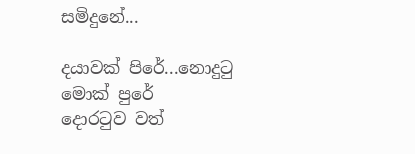සමිදුනේ...

දයාවක් පිරේ...නොදුටු මොක් පුරේ
දොරටුව වත්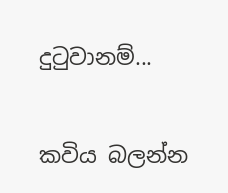දුටුවානම්...

කවිය බලන්න